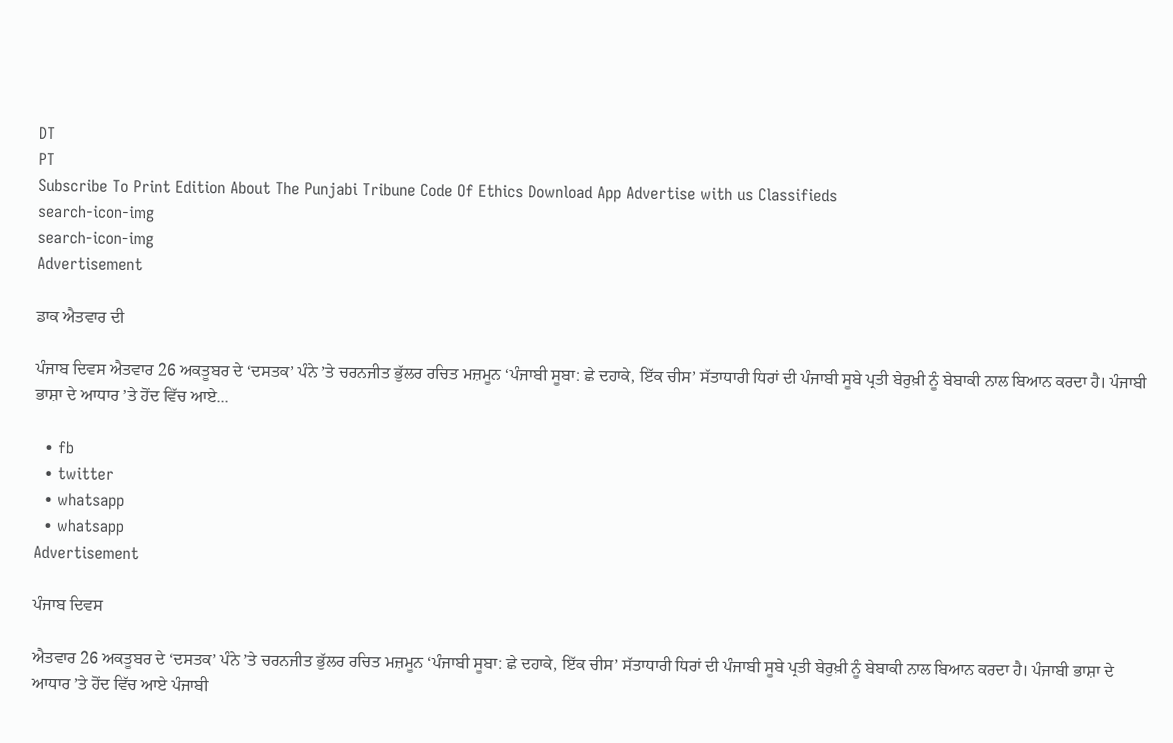DT
PT
Subscribe To Print Edition About The Punjabi Tribune Code Of Ethics Download App Advertise with us Classifieds
search-icon-img
search-icon-img
Advertisement

ਡਾਕ ਐਤਵਾਰ ਦੀ

ਪੰਜਾਬ ਦਿਵਸ ਐਤਵਾਰ 26 ਅਕਤੂਬਰ ਦੇ ‘ਦਸਤਕ’ ਪੰਨੇ ’ਤੇ ਚਰਨਜੀਤ ਭੁੱਲਰ ਰਚਿਤ ਮਜ਼ਮੂਨ ‘ਪੰਜਾਬੀ ਸੂਬਾ: ਛੇ ਦਹਾਕੇ, ਇੱਕ ਚੀਸ’ ਸੱਤਾਧਾਰੀ ਧਿਰਾਂ ਦੀ ਪੰਜਾਬੀ ਸੂਬੇ ਪ੍ਰਤੀ ਬੇਰੁਖ਼ੀ ਨੂੰ ਬੇਬਾਕੀ ਨਾਲ ਬਿਆਨ ਕਰਦਾ ਹੈ। ਪੰਜਾਬੀ ਭਾਸ਼ਾ ਦੇ ਆਧਾਰ ’ਤੇ ਹੋਂਦ ਵਿੱਚ ਆਏ...

  • fb
  • twitter
  • whatsapp
  • whatsapp
Advertisement

ਪੰਜਾਬ ਦਿਵਸ

ਐਤਵਾਰ 26 ਅਕਤੂਬਰ ਦੇ ‘ਦਸਤਕ’ ਪੰਨੇ ’ਤੇ ਚਰਨਜੀਤ ਭੁੱਲਰ ਰਚਿਤ ਮਜ਼ਮੂਨ ‘ਪੰਜਾਬੀ ਸੂਬਾ: ਛੇ ਦਹਾਕੇ, ਇੱਕ ਚੀਸ’ ਸੱਤਾਧਾਰੀ ਧਿਰਾਂ ਦੀ ਪੰਜਾਬੀ ਸੂਬੇ ਪ੍ਰਤੀ ਬੇਰੁਖ਼ੀ ਨੂੰ ਬੇਬਾਕੀ ਨਾਲ ਬਿਆਨ ਕਰਦਾ ਹੈ। ਪੰਜਾਬੀ ਭਾਸ਼ਾ ਦੇ ਆਧਾਰ ’ਤੇ ਹੋਂਦ ਵਿੱਚ ਆਏ ਪੰਜਾਬੀ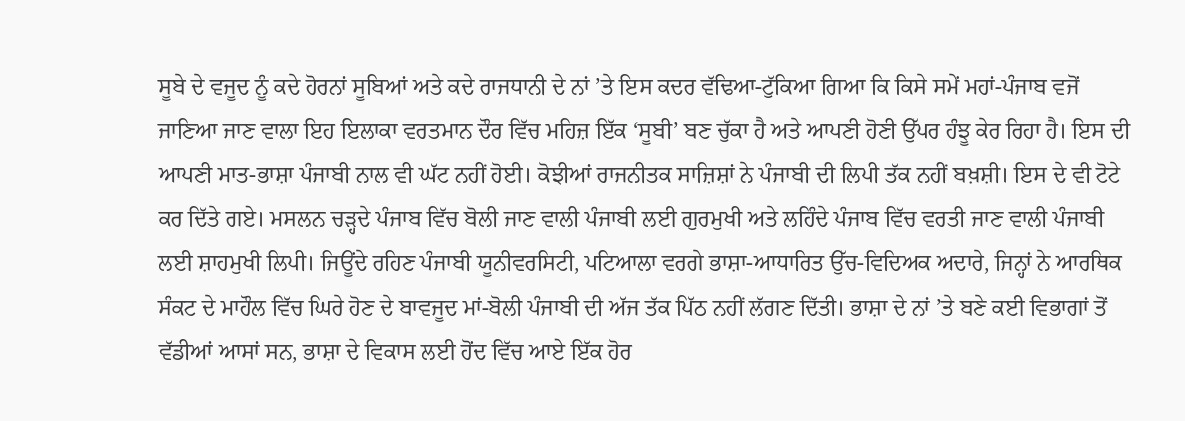ਸੂਬੇ ਦੇ ਵਜੂਦ ਨੂੰ ਕਦੇ ਹੋਰਨਾਂ ਸੂਬਿਆਂ ਅਤੇ ਕਦੇ ਰਾਜਧਾਨੀ ਦੇ ਨਾਂ ’ਤੇ ਇਸ ਕਦਰ ਵੱਢਿਆ-ਟੁੱਕਿਆ ਗਿਆ ਕਿ ਕਿਸੇ ਸਮੇਂ ਮਹਾਂ-ਪੰਜਾਬ ਵਜੋਂ ਜਾਣਿਆ ਜਾਣ ਵਾਲਾ ਇਹ ਇਲਾਕਾ ਵਰਤਮਾਨ ਦੌਰ ਵਿੱਚ ਮਹਿਜ਼ ਇੱਕ ‘ਸੂਬੀ’ ਬਣ ਚੁੱਕਾ ਹੈ ਅਤੇ ਆਪਣੀ ਹੋਣੀ ਉੱਪਰ ਹੰਝੂ ਕੇਰ ਰਿਹਾ ਹੈ। ਇਸ ਦੀ ਆਪਣੀ ਮਾਤ-ਭਾਸ਼ਾ ਪੰਜਾਬੀ ਨਾਲ ਵੀ ਘੱਟ ਨਹੀਂ ਹੋਈ। ਕੋਝੀਆਂ ਰਾਜਨੀਤਕ ਸਾਜ਼ਿਸ਼ਾਂ ਨੇ ਪੰਜਾਬੀ ਦੀ ਲਿਪੀ ਤੱਕ ਨਹੀਂ ਬਖ਼ਸ਼ੀ। ਇਸ ਦੇ ਵੀ ਟੋਟੇ ਕਰ ਦਿੱਤੇ ਗਏ। ਮਸਲਨ ਚੜ੍ਹਦੇ ਪੰਜਾਬ ਵਿੱਚ ਬੋਲੀ ਜਾਣ ਵਾਲੀ ਪੰਜਾਬੀ ਲਈ ਗੁਰਮੁਖੀ ਅਤੇ ਲਹਿੰਦੇ ਪੰਜਾਬ ਵਿੱਚ ਵਰਤੀ ਜਾਣ ਵਾਲੀ ਪੰਜਾਬੀ ਲਈ ਸ਼ਾਹਮੁਖੀ ਲਿਪੀ। ਜਿਊਂਦੇ ਰਹਿਣ ਪੰਜਾਬੀ ਯੂਨੀਵਰਸਿਟੀ, ਪਟਿਆਲਾ ਵਰਗੇ ਭਾਸ਼ਾ-ਆਧਾਰਿਤ ਉੱਚ-ਵਿਦਿਅਕ ਅਦਾਰੇ, ਜਿਨ੍ਹਾਂ ਨੇ ਆਰਥਿਕ ਸੰਕਟ ਦੇ ਮਾਹੌਲ ਵਿੱਚ ਘਿਰੇ ਹੋਣ ਦੇ ਬਾਵਜੂਦ ਮਾਂ-ਬੋਲੀ ਪੰਜਾਬੀ ਦੀ ਅੱਜ ਤੱਕ ਪਿੱਠ ਨਹੀਂ ਲੱਗਣ ਦਿੱਤੀ। ਭਾਸ਼ਾ ਦੇ ਨਾਂ ’ਤੇ ਬਣੇ ਕਈ ਵਿਭਾਗਾਂ ਤੋਂ ਵੱਡੀਆਂ ਆਸਾਂ ਸਨ, ਭਾਸ਼ਾ ਦੇ ਵਿਕਾਸ ਲਈ ਹੋਂਦ ਵਿੱਚ ਆਏ ਇੱਕ ਹੋਰ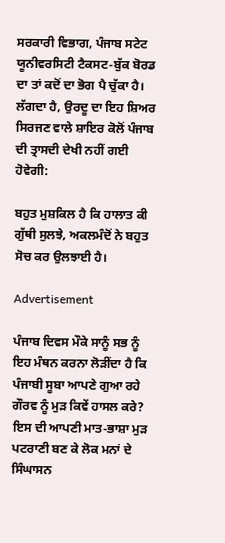ਸਰਕਾਰੀ ਵਿਭਾਗ, ਪੰਜਾਬ ਸਟੇਟ ਯੂਨੀਵਰਸਿਟੀ ਟੈਕਸਟ-ਬੁੱਕ ਬੋਰਡ ਦਾ ਤਾਂ ਕਦੋਂ ਦਾ ਭੋਗ ਪੈ ਚੁੱਕਾ ਹੈ। ਲੱਗਦਾ ਹੈ, ਉਰਦੂ ਦਾ ਇਹ ਸ਼ਿਅਰ ਸਿਰਜਣ ਵਾਲੇ ਸ਼ਾਇਰ ਕੋਲੋਂ ਪੰਜਾਬ ਦੀ ਤ੍ਰਾਸਦੀ ਦੇਖੀ ਨਹੀਂ ਗਈ ਹੋਵੇਗੀ:

ਬਹੁਤ ਮੁਸ਼ਕਿਲ ਹੈ ਕਿ ਹਾਲਾਤ ਕੀ ਗੁੱਥੀ ਸੁਲਝੇ, ਅਕਲਮੰਦੋਂ ਨੇ ਬਹੁਤ ਸੋਚ ਕਰ ਉਲਝਾਈ ਹੈ।

Advertisement

ਪੰਜਾਬ ਦਿਵਸ ਮੌਕੇ ਸਾਨੂੰ ਸਭ ਨੂੰ ਇਹ ਮੰਥਨ ਕਰਨਾ ਲੋੜੀਂਦਾ ਹੈ ਕਿ ਪੰਜਾਬੀ ਸੂਬਾ ਆਪਣੇ ਗੁਆ ਰਹੇ ਗੌਰਵ ਨੂੰ ਮੁੜ ਕਿਵੇਂ ਹਾਸਲ ਕਰੇ? ਇਸ ਦੀ ਆਪਣੀ ਮਾਤ-ਭਾਸ਼ਾ ਮੁੜ ਪਟਰਾਣੀ ਬਣ ਕੇ ਲੋਕ ਮਨਾਂ ਦੇ ਸਿੰਘਾਸਨ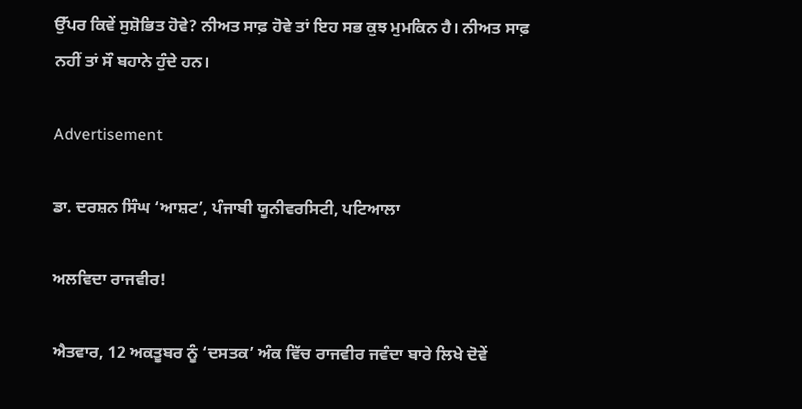ਉੱਪਰ ਕਿਵੇਂ ਸੁਸ਼ੋਭਿਤ ਹੋਵੇ? ਨੀਅਤ ਸਾਫ਼ ਹੋਵੇ ਤਾਂ ਇਹ ਸਭ ਕੁਝ ਮੁਮਕਿਨ ਹੈ। ਨੀਅਤ ਸਾਫ਼ ਨਹੀਂ ਤਾਂ ਸੌ ਬਹਾਨੇ ਹੁੰਦੇ ਹਨ।

Advertisement

ਡਾ. ਦਰਸ਼ਨ ਸਿੰਘ ‘ਆਸ਼ਟ’, ਪੰਜਾਬੀ ਯੂਨੀਵਰਸਿਟੀ, ਪਟਿਆਲਾ

ਅਲਵਿਦਾ ਰਾਜਵੀਰ!

ਐਤਵਾਰ, 12 ਅਕਤੂਬਰ ਨੂੰ ‘ਦਸਤਕ’ ਅੰਕ ਵਿੱਚ ਰਾਜਵੀਰ ਜਵੰਦਾ ਬਾਰੇ ਲਿਖੇ ਦੋਵੇਂ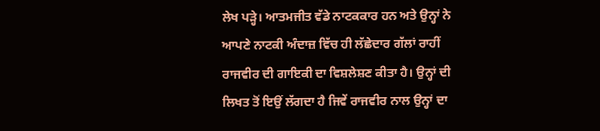ਲੇਖ ਪੜ੍ਹੇ। ਆਤਮਜੀਤ ਵੱਡੇ ਨਾਟਕਕਾਰ ਹਨ ਅਤੇ ਉਨ੍ਹਾਂ ਨੇ ਆਪਣੇ ਨਾਟਕੀ ਅੰਦਾਜ਼ ਵਿੱਚ ਹੀ ਲੱਛੇਦਾਰ ਗੱਲਾਂ ਰਾਹੀਂ ਰਾਜਵੀਰ ਦੀ ਗਾਇਕੀ ਦਾ ਵਿਸ਼ਲੇਸ਼ਣ ਕੀਤਾ ਹੈ। ਉਨ੍ਹਾਂ ਦੀ ਲਿਖਤ ਤੋਂ ਇਉਂ ਲੱਗਦਾ ਹੈ ਜਿਵੇਂ ਰਾਜਵੀਰ ਨਾਲ ਉਨ੍ਹਾਂ ਦਾ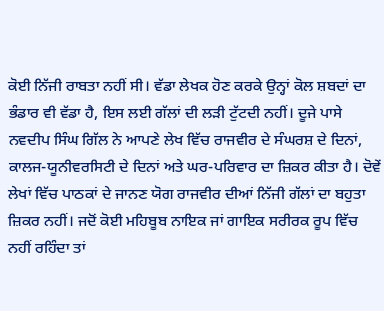ਕੋਈ ਨਿੱਜੀ ਰਾਬਤਾ ਨਹੀਂ ਸੀ। ਵੱਡਾ ਲੇਖਕ ਹੋਣ ਕਰਕੇ ਉਨ੍ਹਾਂ ਕੋਲ ਸ਼ਬਦਾਂ ਦਾ ਭੰਡਾਰ ਵੀ ਵੱਡਾ ਹੈ, ਇਸ ਲਈ ਗੱਲਾਂ ਦੀ ਲੜੀ ਟੁੱਟਦੀ ਨਹੀਂ। ਦੂਜੇ ਪਾਸੇ ਨਵਦੀਪ ਸਿੰਘ ਗਿੱਲ ਨੇ ਆਪਣੇ ਲੇਖ ਵਿੱਚ ਰਾਜਵੀਰ ਦੇ ਸੰਘਰਸ਼ ਦੇ ਦਿਨਾਂ, ਕਾਲਜ-ਯੂਨੀਵਰਸਿਟੀ ਦੇ ਦਿਨਾਂ ਅਤੇ ਘਰ-ਪਰਿਵਾਰ ਦਾ ਜ਼ਿਕਰ ਕੀਤਾ ਹੈ। ਦੋਵੇਂ ਲੇਖਾਂ ਵਿੱਚ ਪਾਠਕਾਂ ਦੇ ਜਾਨਣ ਯੋਗ ਰਾਜਵੀਰ ਦੀਆਂ ਨਿੱਜੀ ਗੱਲਾਂ ਦਾ ਬਹੁਤਾ ਜ਼ਿਕਰ ਨਹੀਂ। ਜਦੋਂ ਕੋਈ ਮਹਿਬੂਬ ਨਾਇਕ ਜਾਂ ਗਾਇਕ ਸਰੀਰਕ ਰੂਪ ਵਿੱਚ ਨਹੀਂ ਰਹਿੰਦਾ ਤਾਂ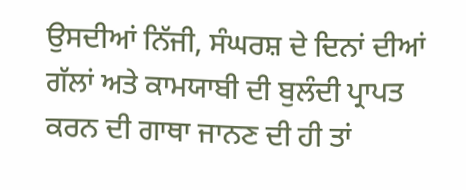ਉਸਦੀਆਂ ਨਿੱਜੀ, ਸੰਘਰਸ਼ ਦੇ ਦਿਨਾਂ ਦੀਆਂ ਗੱਲਾਂ ਅਤੇ ਕਾਮਯਾਬੀ ਦੀ ਬੁਲੰਦੀ ਪ੍ਰਾਪਤ ਕਰਨ ਦੀ ਗਾਥਾ ਜਾਨਣ ਦੀ ਹੀ ਤਾਂ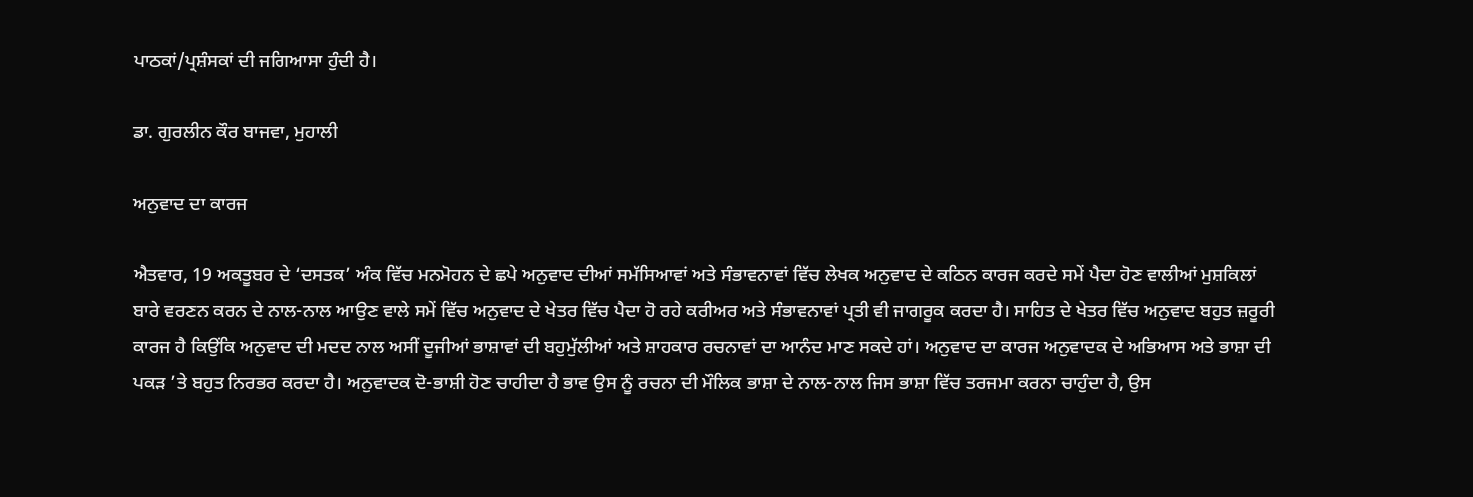ਪਾਠਕਾਂ/ਪ੍ਰਸ਼ੰਸਕਾਂ ਦੀ ਜਗਿਆਸਾ ਹੁੰਦੀ ਹੈ।

ਡਾ. ਗੁਰਲੀਨ ਕੌਰ ਬਾਜਵਾ, ਮੁਹਾਲੀ

ਅਨੁਵਾਦ ਦਾ ਕਾਰਜ

ਐਤਵਾਰ, 19 ਅਕਤੂਬਰ ਦੇ ‘ਦਸਤਕ’ ਅੰਕ ਵਿੱਚ ਮਨਮੋਹਨ ਦੇ ਛਪੇ ਅਨੁਵਾਦ ਦੀਆਂ ਸਮੱਸਿਆਵਾਂ ਅਤੇ ਸੰਭਾਵਨਾਵਾਂ ਵਿੱਚ ਲੇਖਕ ਅਨੁਵਾਦ ਦੇ ਕਠਿਨ ਕਾਰਜ ਕਰਦੇ ਸਮੇਂ ਪੈਦਾ ਹੋਣ ਵਾਲੀਆਂ ਮੁਸ਼ਕਿਲਾਂ ਬਾਰੇ ਵਰਣਨ ਕਰਨ ਦੇ ਨਾਲ-ਨਾਲ ਆਉਣ ਵਾਲੇ ਸਮੇਂ ਵਿੱਚ ਅਨੁਵਾਦ ਦੇ ਖੇਤਰ ਵਿੱਚ ਪੈਦਾ ਹੋ ਰਹੇ ਕਰੀਅਰ ਅਤੇ ਸੰਭਾਵਨਾਵਾਂ ਪ੍ਰਤੀ ਵੀ ਜਾਗਰੂਕ ਕਰਦਾ ਹੈ। ਸਾਹਿਤ ਦੇ ਖੇਤਰ ਵਿੱਚ ਅਨੁਵਾਦ ਬਹੁਤ ਜ਼ਰੂਰੀ ਕਾਰਜ ਹੈ ਕਿਉਂਕਿ ਅਨੁਵਾਦ ਦੀ ਮਦਦ ਨਾਲ ਅਸੀਂ ਦੂਜੀਆਂ ਭਾਸ਼ਾਵਾਂ ਦੀ ਬਹੁਮੁੱਲੀਆਂ ਅਤੇ ਸ਼ਾਹਕਾਰ ਰਚਨਾਵਾਂ ਦਾ ਆਨੰਦ ਮਾਣ ਸਕਦੇ ਹਾਂ। ਅਨੁਵਾਦ ਦਾ ਕਾਰਜ ਅਨੁਵਾਦਕ ਦੇ ਅਭਿਆਸ ਅਤੇ ਭਾਸ਼ਾ ਦੀ ਪਕੜ ’ਤੇ ਬਹੁਤ ਨਿਰਭਰ ਕਰਦਾ ਹੈ। ਅਨੁਵਾਦਕ ਦੋ-ਭਾਸ਼ੀ ਹੋਣ ਚਾਹੀਦਾ ਹੈ ਭਾਵ ਉਸ ਨੂੰ ਰਚਨਾ ਦੀ ਮੌਲਿਕ ਭਾਸ਼ਾ ਦੇ ਨਾਲ-ਨਾਲ ਜਿਸ ਭਾਸ਼ਾ ਵਿੱਚ ਤਰਜਮਾ ਕਰਨਾ ਚਾਹੁੰਦਾ ਹੈ, ਉਸ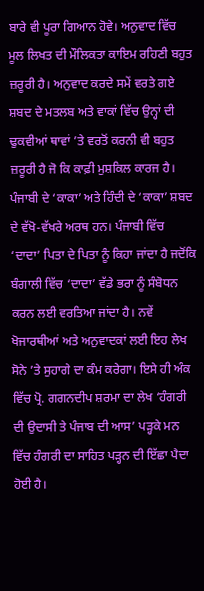ਬਾਰੇ ਵੀ ਪੂਰਾ ਗਿਆਨ ਹੋਵੇ। ਅਨੁਵਾਦ ਵਿੱਚ ਮੂਲ ਲਿਖਤ ਦੀ ਮੌਲਿਕਤਾ ਕਾਇਮ ਰਹਿਣੀ ਬਹੁਤ ਜ਼ਰੂਰੀ ਹੈ। ਅਨੁਵਾਦ ਕਰਦੇ ਸਮੇਂ ਵਰਤੇ ਗਏ ਸ਼ਬਦ ਦੇ ਮਤਲਬ ਅਤੇ ਵਾਕਾਂ ਵਿੱਚ ਉਨ੍ਹਾਂ ਦੀ ਢੁਕਵੀਆਂ ਥਾਵਾਂ ’ਤੇ ਵਰਤੋਂ ਕਰਨੀ ਵੀ ਬਹੁਤ ਜ਼ਰੂਰੀ ਹੈ ਜੋ ਕਿ ਕਾਫ਼ੀ ਮੁਸ਼ਕਿਲ ਕਾਰਜ ਹੈ। ਪੰਜਾਬੀ ਦੇ ‘ਕਾਕਾ’ ਅਤੇ ਹਿੰਦੀ ਦੇ ‘ਕਾਕਾ’ ਸ਼ਬਦ ਦੇ ਵੱਖੋ-ਵੱਖਰੇ ਅਰਥ ਹਨ। ਪੰਜਾਬੀ ਵਿੱਚ ‘ਦਾਦਾ’ ਪਿਤਾ ਦੇ ਪਿਤਾ ਨੂੰ ਕਿਹਾ ਜਾਂਦਾ ਹੈ ਜਦੋਂਕਿ ਬੰਗਾਲੀ ਵਿੱਚ ‘ਦਾਦਾ’ ਵੱਡੇ ਭਰਾ ਨੂੰ ਸੰਬੋਧਨ ਕਰਨ ਲਈ ਵਰਤਿਆ ਜਾਂਦਾ ਹੈ। ਨਵੇਂ ਖੋਜਾਰਥੀਆਂ ਅਤੇ ਅਨੁਵਾਦਕਾਂ ਲਈ ਇਹ ਲੇਖ ਸੋਨੇ ’ਤੇ ਸੁਹਾਗੇ ਦਾ ਕੰਮ ਕਰੇਗਾ। ਇਸੇ ਹੀ ਅੰਕ ਵਿੱਚ ਪ੍ਰੋ. ਗਗਨਦੀਪ ਸ਼ਰਮਾ ਦਾ ਲੇਖ ‘ਹੰਗਰੀ ਦੀ ਉਦਾਸੀ ਤੇ ਪੰਜਾਬ ਦੀ ਆਸ’ ਪੜ੍ਹਕੇ ਮਨ ਵਿੱਚ ਹੰਗਰੀ ਦਾ ਸਾਹਿਤ ਪੜ੍ਹਨ ਦੀ ਇੱਛਾ ਪੈਦਾ ਹੋਈ ਹੈ।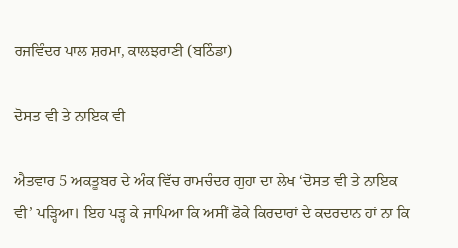ਰਜਵਿੰਦਰ ਪਾਲ ਸ਼ਰਮਾ, ਕਾਲਝਰਾਣੀ (ਬਠਿੰਡਾ)

ਦੋਸਤ ਵੀ ਤੇ ਨਾਇਕ ਵੀ

ਐਤਵਾਰ 5 ਅਕਤੂਬਰ ਦੇ ਅੰਕ ਵਿੱਚ ਰਾਮਚੰਦਰ ਗੁਹਾ ਦਾ ਲੇਖ ‘ਦੋਸਤ ਵੀ ਤੇ ਨਾਇਕ ਵੀ’ ਪੜ੍ਹਿਆ। ਇਹ ਪੜ੍ਹ ਕੇ ਜਾਪਿਆ ਕਿ ਅਸੀਂ ਫੋਕੇ ਕਿਰਦਾਰਾਂ ਦੇ ਕਦਰਦਾਨ ਹਾਂ ਨਾ ਕਿ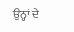ਉਨ੍ਹਾਂ ਦੇ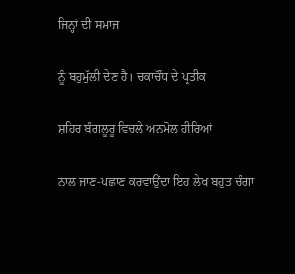ਜਿਨ੍ਹਾਂ ਦੀ ਸਮਾਜ

ਨੂੰ ਬਹੁਮੁੱਲੀ ਦੇਣ ਹੈ। ਚਕਾਚੌਂਧ ਦੇ ਪ੍ਰਤੀਕ

ਸ਼ਹਿਰ ਬੰਗਲੂਰੂ ਵਿਚਲੇ ਅਨਮੋਲ ਹੀਰਿਆਂ

ਨਾਲ ਜਾਣ-ਪਛਾਣ ਕਰਵਾਉਂਦਾ ਇਹ ਲੇਖ ਬਹੁਤ ਚੰਗਾ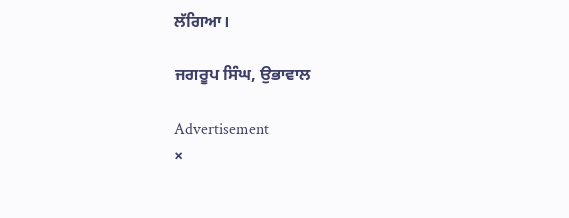ਲੱਗਿਆ।

ਜਗਰੂਪ ਸਿੰਘ, ਉਭਾਵਾਲ

Advertisement
×